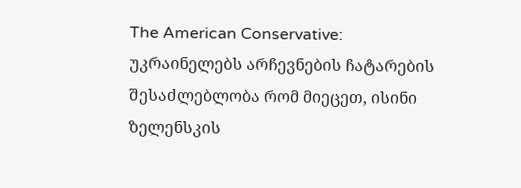The American Conservative: უკრაინელებს არჩევნების ჩატარების შესაძლებლობა რომ მიეცეთ, ისინი ზელენსკის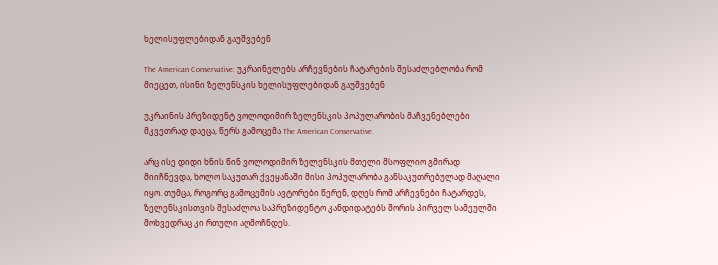ხელისუფლებიდან გაუშვებენ

The American Conservative: უკრაინელებს არჩევნების ჩატარების შესაძლებლობა რომ მიეცეთ, ისინი ზელენსკის ხელისუფლებიდან გაუშვებენ

უკრაინის პრეზიდენტ ვოლოდიმირ ზელენსკის პოპულარობის მაჩვენებლები მკვეთრად დაეცა, წერს გამოცემა The American Conservative.

არც ისე დიდი ხნის წინ ვოლოდიმირ ზელენსკის მთელი მსოფლიო გმირად მიიჩნევდა, ხოლო საკუთარ ქვეყანაში მისი პოპულარობა განსაკუთრებულად მაღალი იყო. თუმცა, როგორც გამოცემის ავტორები წერენ, დღეს რომ არჩევნები ჩატარდეს, ზელენსკისთვის შესაძლოა საპრეზიდენტო კანდიდატებს შორის პირველ სამეულში მოხვედრაც კი რთული აღმოჩნდეს.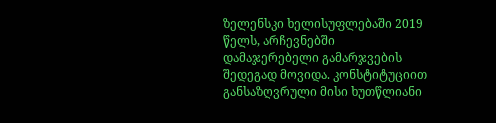ზელენსკი ხელისუფლებაში 2019 წელს, არჩევნებში დამაჯერებელი გამარჯვების შედეგად მოვიდა. კონსტიტუციით განსაზღვრული მისი ხუთწლიანი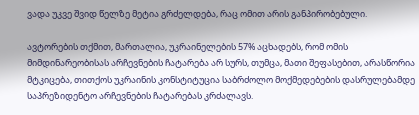ვადა უკვე შვიდ წელზე მეტია გრძელდება, რაც ომით არის განპირობებული.

ავტორების თქმით, მართალია, უკრაინელების 57% აცხადებს, რომ ომის მიმდინარეობისას არჩევნების ჩატარება არ სურს, თუმცა, მათი შეფასებით, არასწორია მტკიცება, თითქოს უკრაინის კონსტიტუცია საბრძოლო მოქმედებების დასრულებამდე საპრეზიდენტო არჩევნების ჩატარებას კრძალავს.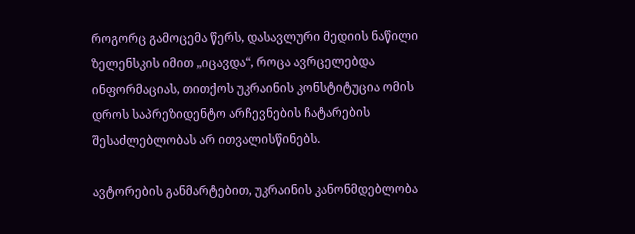როგორც გამოცემა წერს, დასავლური მედიის ნაწილი ზელენსკის იმით „იცავდა“, როცა ავრცელებდა ინფორმაციას, თითქოს უკრაინის კონსტიტუცია ომის დროს საპრეზიდენტო არჩევნების ჩატარების შესაძლებლობას არ ითვალისწინებს.

ავტორების განმარტებით, უკრაინის კანონმდებლობა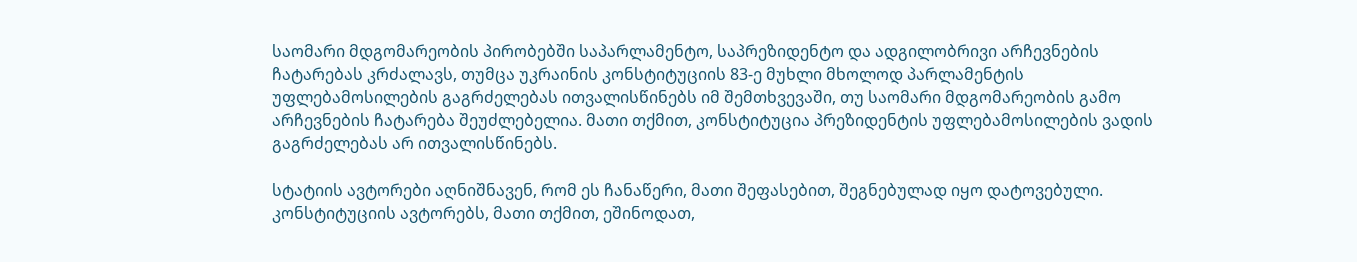საომარი მდგომარეობის პირობებში საპარლამენტო, საპრეზიდენტო და ადგილობრივი არჩევნების ჩატარებას კრძალავს, თუმცა უკრაინის კონსტიტუციის 83-ე მუხლი მხოლოდ პარლამენტის უფლებამოსილების გაგრძელებას ითვალისწინებს იმ შემთხვევაში, თუ საომარი მდგომარეობის გამო არჩევნების ჩატარება შეუძლებელია. მათი თქმით, კონსტიტუცია პრეზიდენტის უფლებამოსილების ვადის გაგრძელებას არ ითვალისწინებს.

სტატიის ავტორები აღნიშნავენ, რომ ეს ჩანაწერი, მათი შეფასებით, შეგნებულად იყო დატოვებული. კონსტიტუციის ავტორებს, მათი თქმით, ეშინოდათ,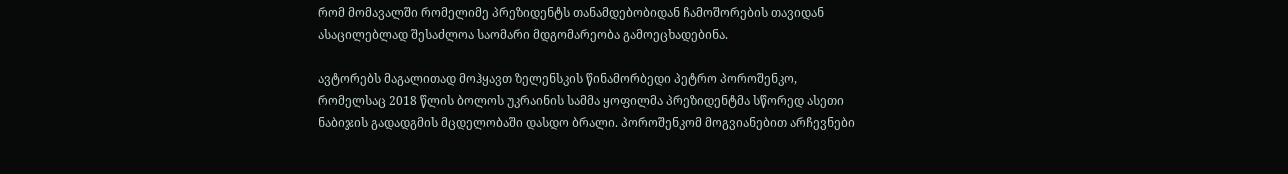რომ მომავალში რომელიმე პრეზიდენტს თანამდებობიდან ჩამოშორების თავიდან ასაცილებლად შესაძლოა საომარი მდგომარეობა გამოეცხადებინა.

ავტორებს მაგალითად მოჰყავთ ზელენსკის წინამორბედი პეტრო პოროშენკო, რომელსაც 2018 წლის ბოლოს უკრაინის სამმა ყოფილმა პრეზიდენტმა სწორედ ასეთი ნაბიჯის გადადგმის მცდელობაში დასდო ბრალი. პოროშენკომ მოგვიანებით არჩევნები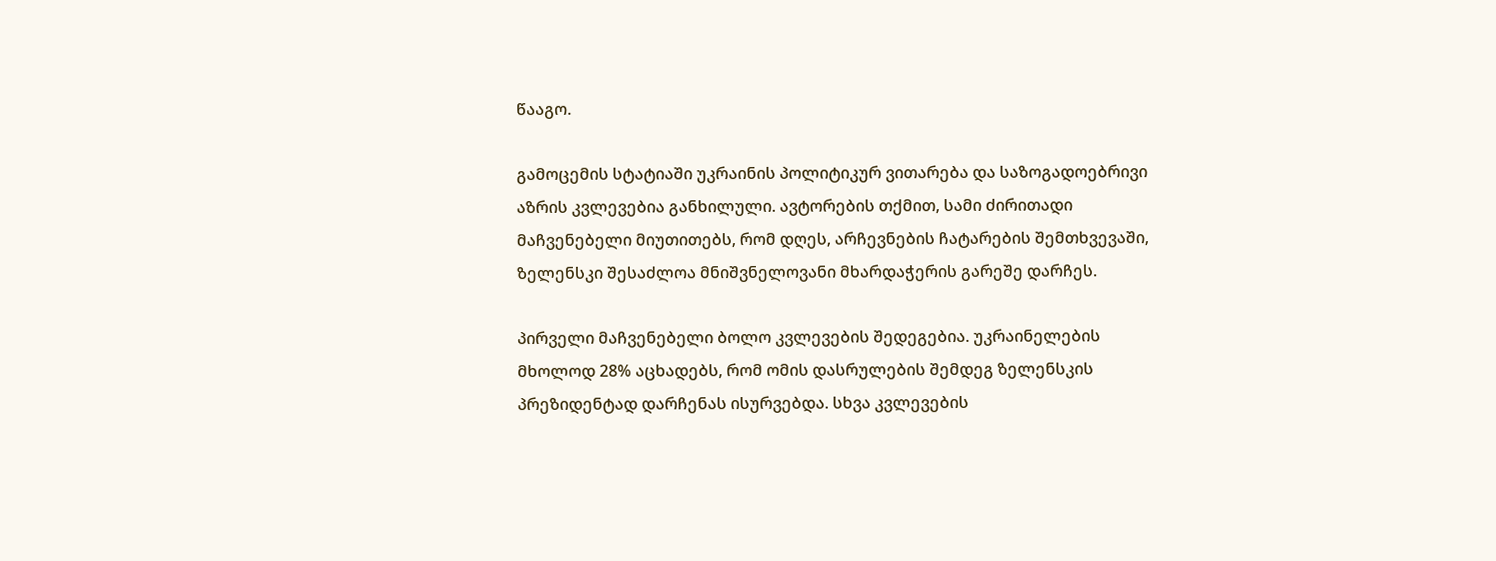წააგო.

გამოცემის სტატიაში უკრაინის პოლიტიკურ ვითარება და საზოგადოებრივი აზრის კვლევებია განხილული. ავტორების თქმით, სამი ძირითადი მაჩვენებელი მიუთითებს, რომ დღეს, არჩევნების ჩატარების შემთხვევაში, ზელენსკი შესაძლოა მნიშვნელოვანი მხარდაჭერის გარეშე დარჩეს.

პირველი მაჩვენებელი ბოლო კვლევების შედეგებია. უკრაინელების მხოლოდ 28% აცხადებს, რომ ომის დასრულების შემდეგ ზელენსკის პრეზიდენტად დარჩენას ისურვებდა. სხვა კვლევების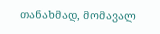თანახმად, მომავალ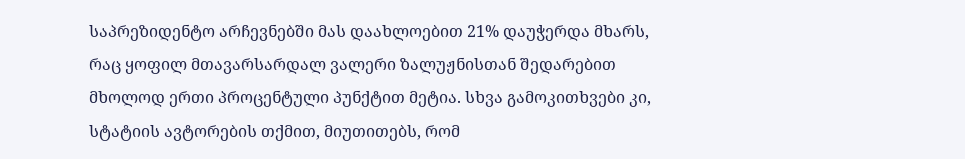საპრეზიდენტო არჩევნებში მას დაახლოებით 21% დაუჭერდა მხარს, რაც ყოფილ მთავარსარდალ ვალერი ზალუჟნისთან შედარებით მხოლოდ ერთი პროცენტული პუნქტით მეტია. სხვა გამოკითხვები კი, სტატიის ავტორების თქმით, მიუთითებს, რომ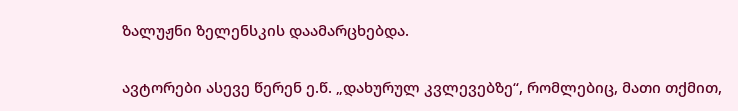ზალუჟნი ზელენსკის დაამარცხებდა.

ავტორები ასევე წერენ ე.წ. „დახურულ კვლევებზე“, რომლებიც, მათი თქმით,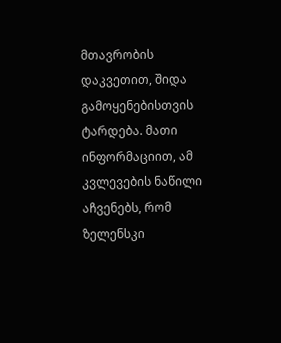მთავრობის დაკვეთით, შიდა გამოყენებისთვის ტარდება. მათი ინფორმაციით, ამ კვლევების ნაწილი აჩვენებს, რომ ზელენსკი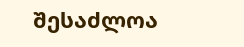შესაძლოა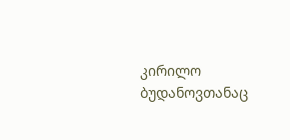კირილო ბუდანოვთანაც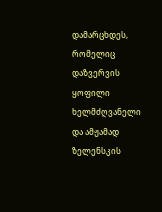დამარცხდეს, რომელიც დაზვერვის ყოფილი ხელმძღვანელი და ამჟამად ზელენსკის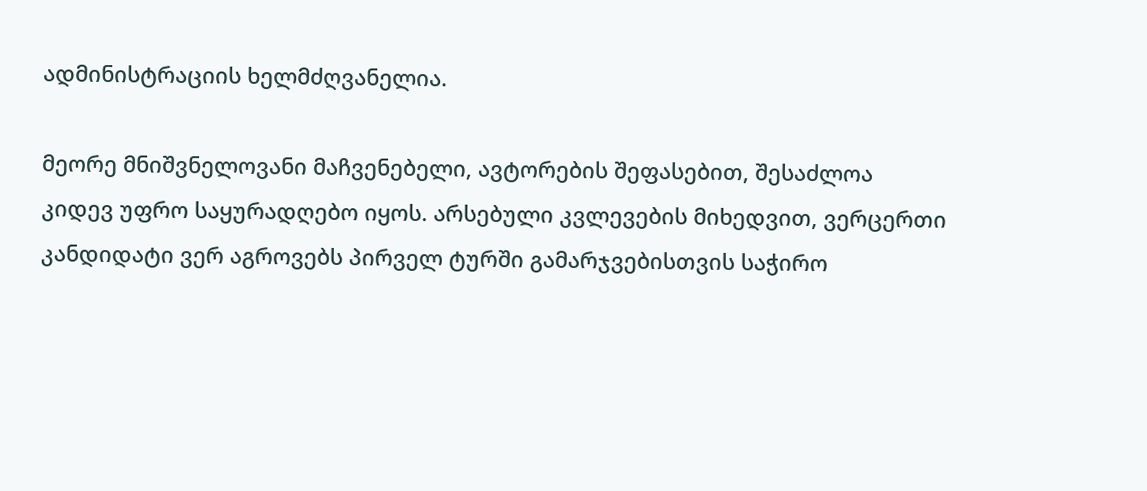ადმინისტრაციის ხელმძღვანელია.

მეორე მნიშვნელოვანი მაჩვენებელი, ავტორების შეფასებით, შესაძლოა კიდევ უფრო საყურადღებო იყოს. არსებული კვლევების მიხედვით, ვერცერთი კანდიდატი ვერ აგროვებს პირველ ტურში გამარჯვებისთვის საჭირო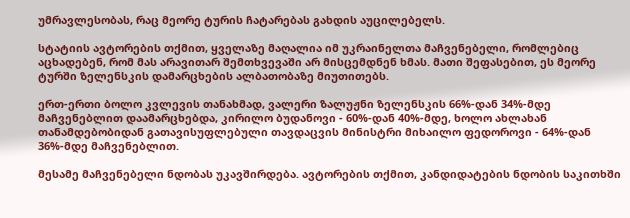უმრავლესობას, რაც მეორე ტურის ჩატარებას გახდის აუცილებელს.

სტატიის ავტორების თქმით, ყველაზე მაღალია იმ უკრაინელთა მაჩვენებელი, რომლებიც აცხადებენ, რომ მას არავითარ შემთხვევაში არ მისცემდნენ ხმას. მათი შეფასებით, ეს მეორე ტურში ზელენსკის დამარცხების ალბათობაზე მიუთითებს.

ერთ-ერთი ბოლო კვლევის თანახმად, ვალერი ზალუჟნი ზელენსკის 66%-დან 34%-მდე მაჩვენებლით დაამარცხებდა, კირილო ბუდანოვი - 60%-დან 40%-მდე, ხოლო ახლახან თანამდებობიდან გათავისუფლებული თავდაცვის მინისტრი მიხაილო ფედოროვი - 64%-დან 36%-მდე მაჩვენებლით.

მესამე მაჩვენებელი ნდობას უკავშირდება. ავტორების თქმით, კანდიდატების ნდობის საკითხში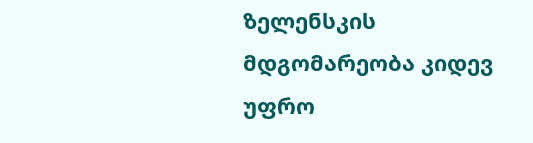ზელენსკის მდგომარეობა კიდევ უფრო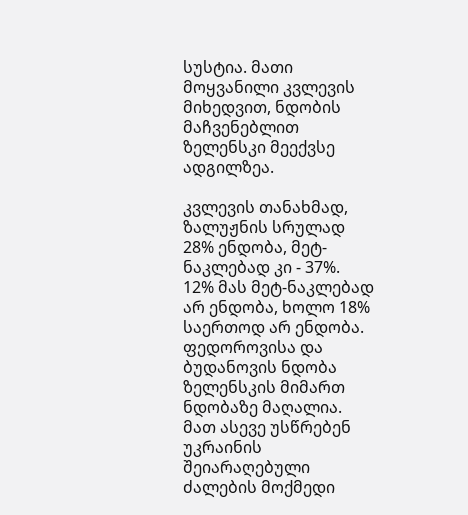სუსტია. მათი მოყვანილი კვლევის მიხედვით, ნდობის მაჩვენებლით ზელენსკი მეექვსე ადგილზეა.

კვლევის თანახმად, ზალუჟნის სრულად 28% ენდობა, მეტ-ნაკლებად კი - 37%. 12% მას მეტ-ნაკლებად არ ენდობა, ხოლო 18% საერთოდ არ ენდობა. ფედოროვისა და ბუდანოვის ნდობა ზელენსკის მიმართ ნდობაზე მაღალია. მათ ასევე უსწრებენ უკრაინის შეიარაღებული ძალების მოქმედი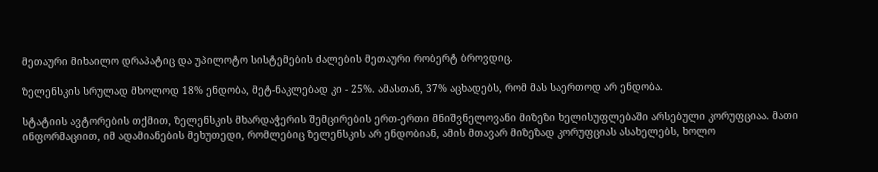მეთაური მიხაილო დრაპატიც და უპილოტო სისტემების ძალების მეთაური რობერტ ბროვდიც.

ზელენსკის სრულად მხოლოდ 18% ენდობა, მეტ-ნაკლებად კი - 25%. ამასთან, 37% აცხადებს, რომ მას საერთოდ არ ენდობა.

სტატიის ავტორების თქმით, ზელენსკის მხარდაჭერის შემცირების ერთ-ერთი მნიშვნელოვანი მიზეზი ხელისუფლებაში არსებული კორუფციაა. მათი ინფორმაციით, იმ ადამიანების მეხუთედი, რომლებიც ზელენსკის არ ენდობიან, ამის მთავარ მიზეზად კორუფციას ასახელებს, ხოლო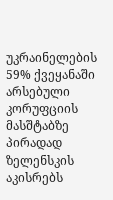უკრაინელების 59% ქვეყანაში არსებული კორუფციის მასშტაბზე პირადად ზელენსკის აკისრებს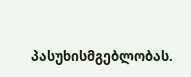პასუხისმგებლობას.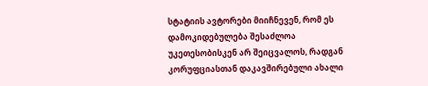სტატიის ავტორები მიიჩნევენ, რომ ეს დამოკიდებულება შესაძლოა უკეთესობისკენ არ შეიცვალოს, რადგან კორუფციასთან დაკავშირებული ახალი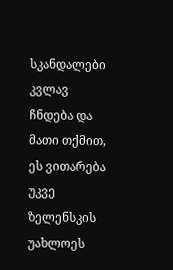სკანდალები კვლავ ჩნდება და მათი თქმით, ეს ვითარება უკვე ზელენსკის უახლოეს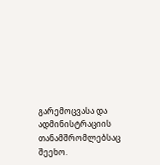გარემოცვასა და ადმინისტრაციის თანამშრომლებსაც შეეხო.